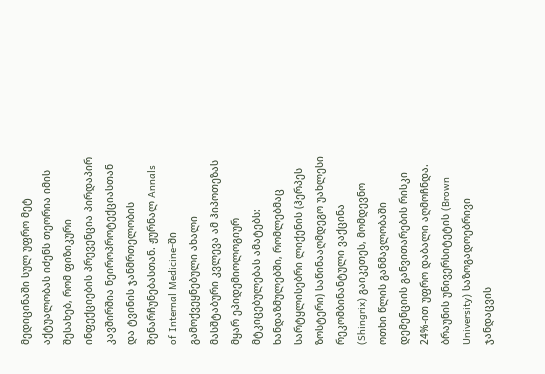მედიცინაში სულ უფრო მეტ აქტუალობას იძენს თეორია იმის შესახებ, რომ ფიზიკური ინფექციების პრევენცია პირდაპირ კავშირშია ნეიროპროტექციასთან და ტვინის ჯანმრთელობის შენარჩუნებასთან. ჟურნალ Annals of Internal Medicine-ში გამოქვეყნებული ახალი მასშტაბური კვლევა ამ ჰიპოთეზას მყარ ეპიდემიოლოგიურ მტკიცებულებას ამატებს: ხანდაზმულებში, რომლებმაც სარტყლისებრი ლიქენის (ჰერპეს ზოსტერი) საწინააღმდეგო უახლესი რეკომბინანტული ვაქცინა (Shingrix) გაიკეთეს, მომდევნო ოთხი წლის განმავლობაში დემენციის განვითარების რისკი 24%-ით უფრო დაბალი აღმოჩნდა.
ბრაუნის უნივერსიტეტის (Brown University) საზოგადოებრივი ჯანდაცვის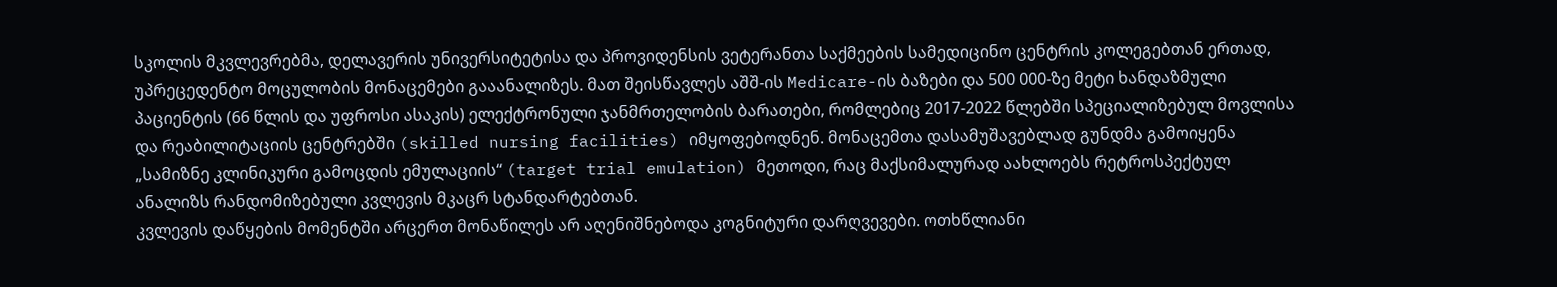სკოლის მკვლევრებმა, დელავერის უნივერსიტეტისა და პროვიდენსის ვეტერანთა საქმეების სამედიცინო ცენტრის კოლეგებთან ერთად, უპრეცედენტო მოცულობის მონაცემები გააანალიზეს. მათ შეისწავლეს აშშ-ის Medicare-ის ბაზები და 500 000-ზე მეტი ხანდაზმული პაციენტის (66 წლის და უფროსი ასაკის) ელექტრონული ჯანმრთელობის ბარათები, რომლებიც 2017-2022 წლებში სპეციალიზებულ მოვლისა და რეაბილიტაციის ცენტრებში (skilled nursing facilities) იმყოფებოდნენ. მონაცემთა დასამუშავებლად გუნდმა გამოიყენა „სამიზნე კლინიკური გამოცდის ემულაციის“ (target trial emulation) მეთოდი, რაც მაქსიმალურად აახლოებს რეტროსპექტულ ანალიზს რანდომიზებული კვლევის მკაცრ სტანდარტებთან.
კვლევის დაწყების მომენტში არცერთ მონაწილეს არ აღენიშნებოდა კოგნიტური დარღვევები. ოთხწლიანი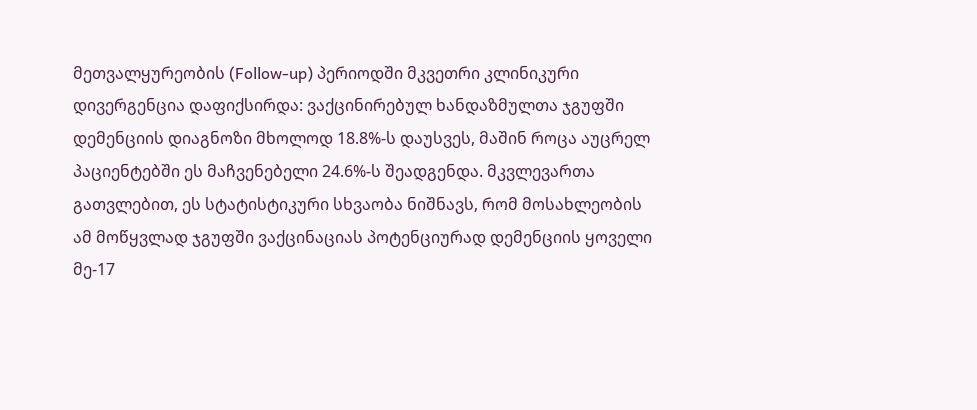მეთვალყურეობის (Follow-up) პერიოდში მკვეთრი კლინიკური დივერგენცია დაფიქსირდა: ვაქცინირებულ ხანდაზმულთა ჯგუფში დემენციის დიაგნოზი მხოლოდ 18.8%-ს დაუსვეს, მაშინ როცა აუცრელ პაციენტებში ეს მაჩვენებელი 24.6%-ს შეადგენდა. მკვლევართა გათვლებით, ეს სტატისტიკური სხვაობა ნიშნავს, რომ მოსახლეობის ამ მოწყვლად ჯგუფში ვაქცინაციას პოტენციურად დემენციის ყოველი მე-17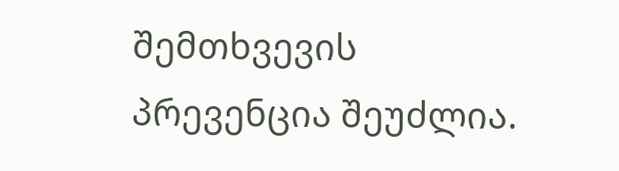შემთხვევის პრევენცია შეუძლია.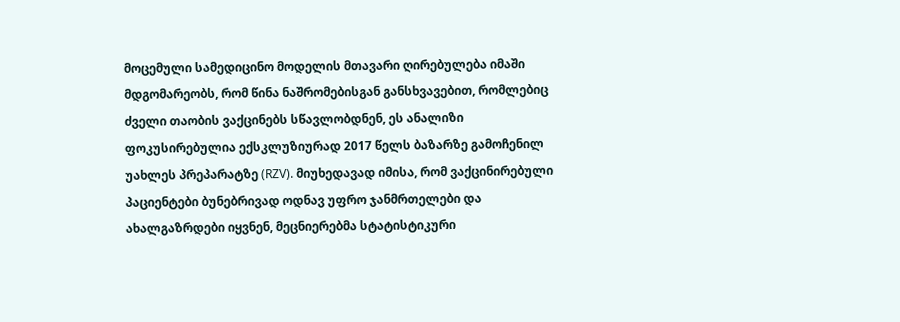მოცემული სამედიცინო მოდელის მთავარი ღირებულება იმაში მდგომარეობს, რომ წინა ნაშრომებისგან განსხვავებით, რომლებიც ძველი თაობის ვაქცინებს სწავლობდნენ, ეს ანალიზი ფოკუსირებულია ექსკლუზიურად 2017 წელს ბაზარზე გამოჩენილ უახლეს პრეპარატზე (RZV). მიუხედავად იმისა, რომ ვაქცინირებული პაციენტები ბუნებრივად ოდნავ უფრო ჯანმრთელები და ახალგაზრდები იყვნენ, მეცნიერებმა სტატისტიკური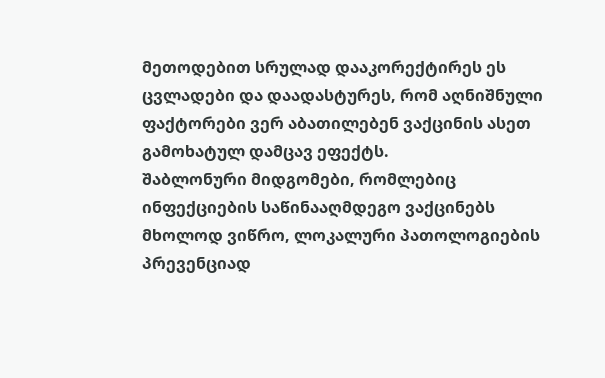მეთოდებით სრულად დააკორექტირეს ეს ცვლადები და დაადასტურეს, რომ აღნიშნული ფაქტორები ვერ აბათილებენ ვაქცინის ასეთ გამოხატულ დამცავ ეფექტს.
შაბლონური მიდგომები, რომლებიც ინფექციების საწინააღმდეგო ვაქცინებს მხოლოდ ვიწრო, ლოკალური პათოლოგიების პრევენციად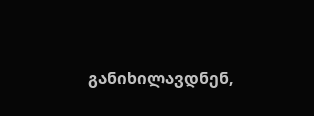განიხილავდნენ,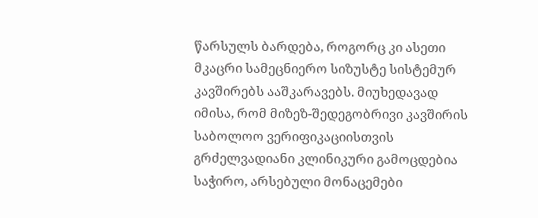წარსულს ბარდება, როგორც კი ასეთი მკაცრი სამეცნიერო სიზუსტე სისტემურ კავშირებს ააშკარავებს. მიუხედავად იმისა, რომ მიზეზ-შედეგობრივი კავშირის საბოლოო ვერიფიკაციისთვის გრძელვადიანი კლინიკური გამოცდებია საჭირო, არსებული მონაცემები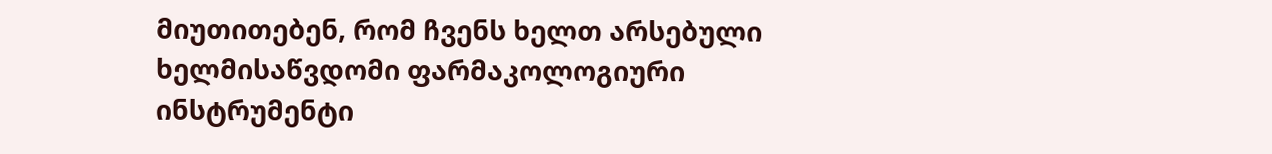მიუთითებენ, რომ ჩვენს ხელთ არსებული ხელმისაწვდომი ფარმაკოლოგიური ინსტრუმენტი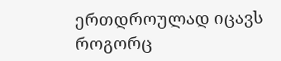ერთდროულად იცავს როგორც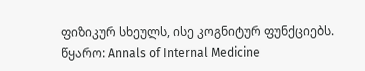ფიზიკურ სხეულს, ისე კოგნიტურ ფუნქციებს.
წყარო: Annals of Internal Medicine